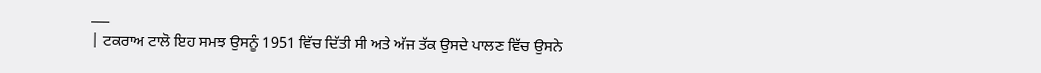___
| ਟਕਰਾਅ ਟਾਲੋ ਇਹ ਸਮਝ ਉਸਨੂੰ 1951 ਵਿੱਚ ਦਿੱਤੀ ਸੀ ਅਤੇ ਅੱਜ ਤੱਕ ਉਸਦੇ ਪਾਲਣ ਵਿੱਚ ਉਸਨੇ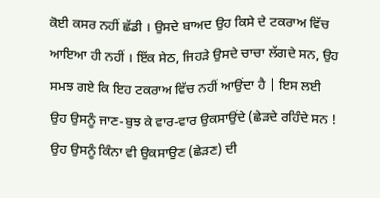ਕੋਈ ਕਸਰ ਨਹੀਂ ਛੱਡੀ । ਉਸਦੇ ਬਾਅਦ ਉਹ ਕਿਸੇ ਦੇ ਟਕਰਾਅ ਵਿੱਚ ਆਇਆ ਹੀ ਨਹੀਂ । ਇੱਕ ਸੇਠ, ਜਿਹੜੇ ਉਸਦੇ ਚਾਚਾ ਲੱਗਦੇ ਸਨ, ਉਹ ਸਮਝ ਗਏ ਕਿ ਇਹ ਟਕਰਾਅ ਵਿੱਚ ਨਹੀਂ ਆਉਂਦਾ ਹੈ | ਇਸ ਲਈ ਉਹ ਉਸਨੂੰ ਜਾਣ-ਬੁਝ ਕੇ ਵਾਰ-ਵਾਰ ਉਕਸਾਉਂਦੇ (ਛੇੜਦੇ ਰਹਿੰਦੇ ਸਨ ! ਉਹ ਉਸਨੂੰ ਕਿੰਨਾ ਵੀ ਉਕਸਾਉਣ (ਛੇੜਣ) ਦੀ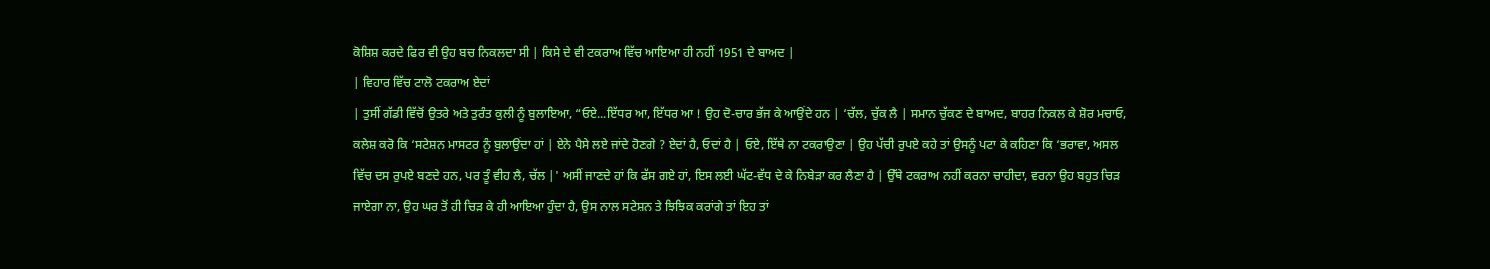ਕੋਸ਼ਿਸ਼ ਕਰਦੇ ਫਿਰ ਵੀ ਉਹ ਬਚ ਨਿਕਲਦਾ ਸੀ | ਕਿਸੇ ਦੇ ਵੀ ਟਕਰਾਅ ਵਿੱਚ ਆਇਆ ਹੀ ਨਹੀਂ 1951 ਦੇ ਬਾਅਦ |
| ਵਿਹਾਰ ਵਿੱਚ ਟਾਲੋ ਟਕਰਾਅ ਏਦਾਂ
| ਤੁਸੀਂ ਗੱਡੀ ਵਿੱਚੋਂ ਉਤਰੇ ਅਤੇ ਤੁਰੰਤ ਕੁਲੀ ਨੂੰ ਬੁਲਾਇਆ, “ਓਏ...ਇੱਧਰ ਆ, ਇੱਧਰ ਆ ! ਉਹ ਦੋ-ਚਾਰ ਭੱਜ ਕੇ ਆਉਂਦੇ ਹਨ | ‘ਚੱਲ, ਚੁੱਕ ਲੈ | ਸਮਾਨ ਚੁੱਕਣ ਦੇ ਬਾਅਦ, ਬਾਹਰ ਨਿਕਲ ਕੇ ਸ਼ੋਰ ਮਚਾਓ, ਕਲੇਸ਼ ਕਰੋ ਕਿ ‘ਸਟੇਸ਼ਨ ਮਾਸਟਰ ਨੂੰ ਬੁਲਾਉਂਦਾ ਹਾਂ | ਏਨੇ ਪੈਸੇ ਲਏ ਜਾਂਦੇ ਹੋਣਗੇ ? ਏਦਾਂ ਹੈ, ਓਦਾਂ ਹੈ | ਓਏ, ਇੱਥੇ ਨਾ ਟਕਰਾਉਣਾ | ਉਹ ਪੱਚੀ ਰੁਪਏ ਕਹੇ ਤਾਂ ਉਸਨੂੰ ਪਟਾ ਕੇ ਕਹਿਣਾ ਕਿ ‘ਭਰਾਵਾ, ਅਸਲ ਵਿੱਚ ਦਸ ਰੁਪਏ ਬਣਦੇ ਹਨ, ਪਰ ਤੂੰ ਵੀਹ ਲੈ, ਚੱਲ |' ਅਸੀਂ ਜਾਣਦੇ ਹਾਂ ਕਿ ਫੱਸ ਗਏ ਹਾਂ, ਇਸ ਲਈ ਘੱਟ-ਵੱਧ ਦੇ ਕੇ ਨਿਬੇੜਾ ਕਰ ਲੈਣਾ ਹੈ | ਉੱਥੇ ਟਕਰਾਅ ਨਹੀਂ ਕਰਨਾ ਚਾਹੀਦਾ, ਵਰਨਾ ਉਹ ਬਹੁਤ ਚਿੜ ਜਾਏਗਾ ਨਾ, ਉਹ ਘਰ ਤੋਂ ਹੀ ਚਿੜ ਕੇ ਹੀ ਆਇਆ ਹੁੰਦਾ ਹੈ, ਉਸ ਨਾਲ ਸਟੇਸ਼ਨ ਤੇ ਝਿਝਿਕ ਕਰਾਂਗੇ ਤਾਂ ਇਹ ਤਾਂ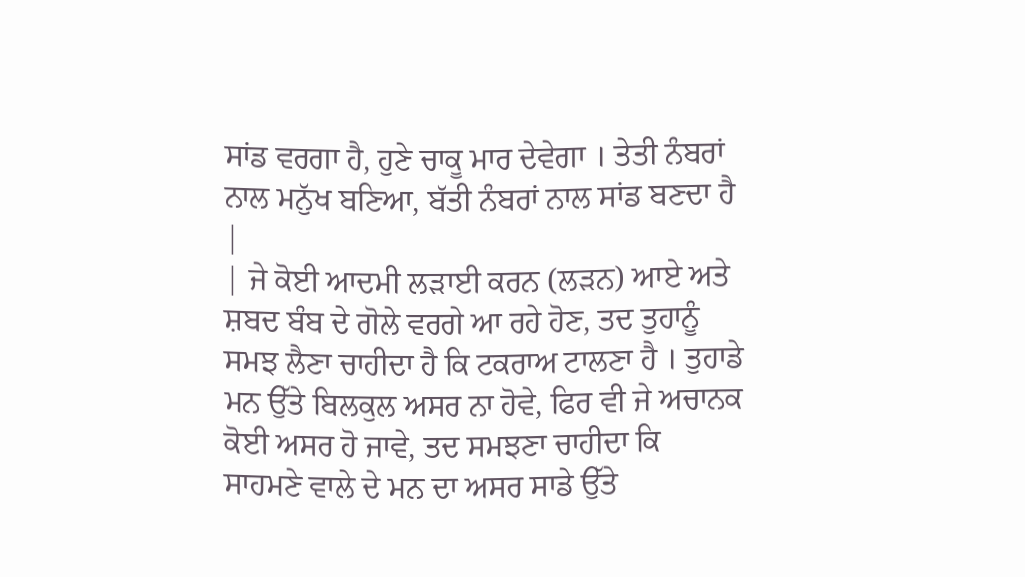ਸਾਂਡ ਵਰਗਾ ਹੈ, ਹੁਣੇ ਚਾਕੂ ਮਾਰ ਦੇਵੇਗਾ । ਤੇਤੀ ਨੰਬਰਾਂ ਨਾਲ ਮਨੁੱਖ ਬਣਿਆ, ਬੱਤੀ ਨੰਬਰਾਂ ਨਾਲ ਸਾਂਡ ਬਣਦਾ ਹੈ |
| ਜੇ ਕੋਈ ਆਦਮੀ ਲੜਾਈ ਕਰਨ (ਲੜਨ) ਆਏ ਅਤੇ ਸ਼ਬਦ ਬੰਬ ਦੇ ਗੋਲੇ ਵਰਗੇ ਆ ਰਹੇ ਹੋਣ, ਤਦ ਤੁਹਾਨੂੰ ਸਮਝ ਲੈਣਾ ਚਾਹੀਦਾ ਹੈ ਕਿ ਟਕਰਾਅ ਟਾਲਣਾ ਹੈ । ਤੁਹਾਡੇ ਮਨ ਉੱਤੇ ਬਿਲਕੁਲ ਅਸਰ ਨਾ ਹੋਵੇ, ਫਿਰ ਵੀ ਜੇ ਅਚਾਨਕ ਕੋਈ ਅਸਰ ਹੋ ਜਾਵੇ, ਤਦ ਸਮਝਣਾ ਚਾਹੀਦਾ ਕਿ ਸਾਹਮਣੇ ਵਾਲੇ ਦੇ ਮਨ ਦਾ ਅਸਰ ਸਾਡੇ ਉੱਤੇ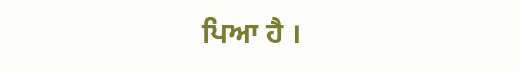ਪਿਆ ਹੈ ।